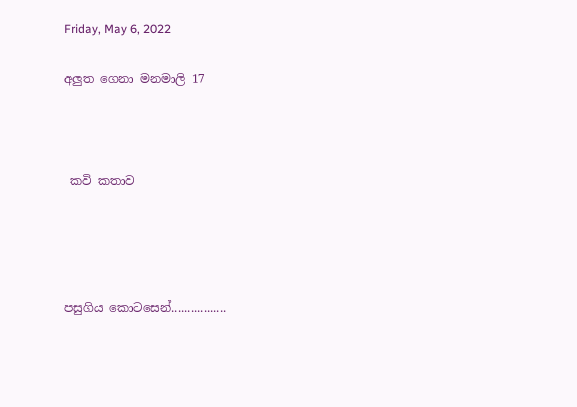Friday, May 6, 2022

අලුත ගෙනා මනමාලි 17



 කවි කතාව




පසුගිය කොටසෙන්.................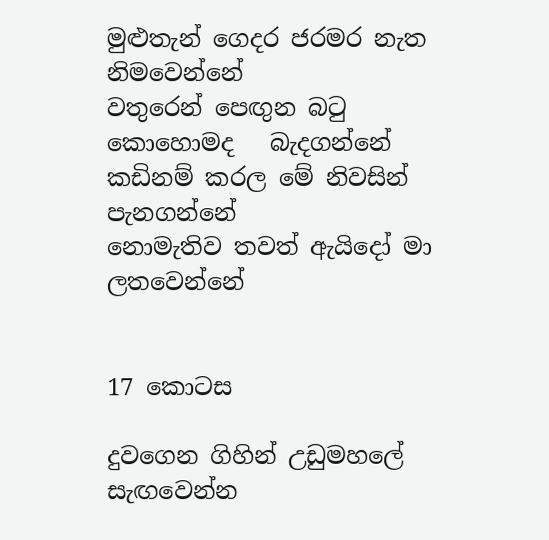මුළුතැන් ගෙදර ජරමර නැත       නිමවෙන්නේ
වතුරෙන් පෙඟුන බටු කොහොමද   බැදගන්නේ
කඩිනම් කරල මේ නිවසින්            පැනගන්නේ
නොමැතිව තවත් ඇයිදෝ මා       ලතවෙන්නේ


17 කොටස

දුවගෙන ගිහින් උඩුමහලේ          සැඟවෙන්න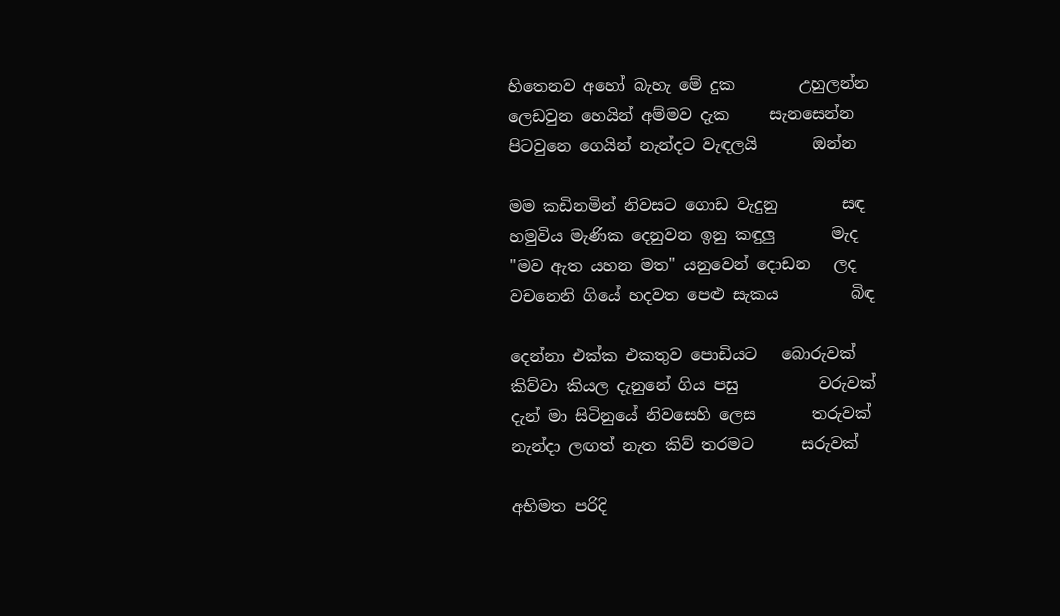හිතෙනව අහෝ බැහැ මේ දුක        උහුලන්න
ලෙඩවුන හෙයින් අම්මව දැක     සැනසෙන්න
පිටවුනෙ ගෙයින් නැන්දට වැඳලයි       ඔන්න

මම කඩිනමින් නිවසට ගොඩ වැදුනු        සඳ
හමුවිය මැණික දෙනුවන ඉනු කඳුලු       මැද
"මව ඇත යහන මත" යනුවෙන් දොඩන   ලද
වචනෙනි ගියේ හදවත පෙළු සැකය         බිඳ

දෙන්නා එක්ක එකතුව පොඩියට   බොරුවක්
කිව්වා කියල දැනුනේ ගිය පසු          වරුවක්
දැන් මා සිටිනුයේ නිවසෙහි ලෙස       තරුවක්
නැන්දා ලඟත් නැත කිව් තරමට      සරුවක්

අභිමත පරිදි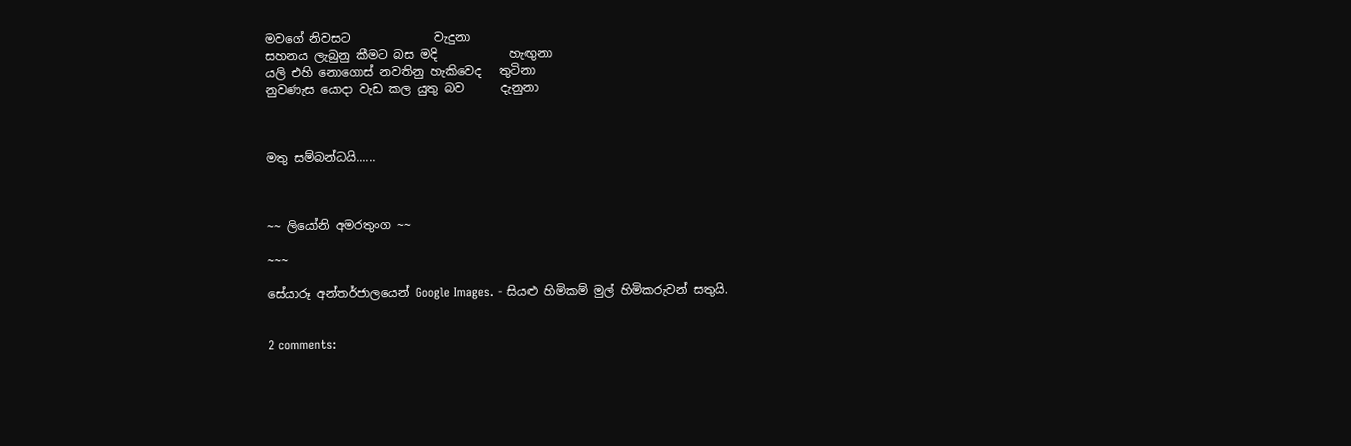මවගේ නිවසට              වැදුනා
සහනය ලැබුනු කීමට බස මදි            හැඟුනා
යලි එහි නොගොස් නවතිනු හැකිවෙද   තුටිනා
නුවණැස යොදා වැඩ කල යුතු බව      දැනුනා



මතු සම්බන්ධයි......



~~ ලියෝනි අමරතුංග ~~

~~~

සේයාරූ අන්තර්ජාලයෙන් Google Images. - සියළු හිමිකම් මුල් හිමිකරුවන් සතුයි.


2 comments: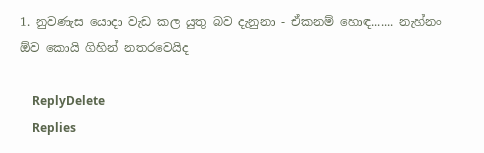1. නුවණැස යොදා වැඩ කල යුතු බව දැනුනා - ඒකනම් හොඳ....... නැහ්නං ඕව කොයි ගිහින් නතරවෙයිද

    ReplyDelete
    Replies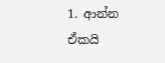1. ආන්න ඒකයි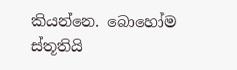කියන්නෙ. බොහෝම ස්තූතියි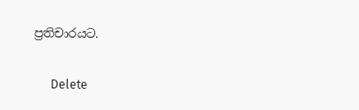ප්‍රතිචාරයට.

      Delete